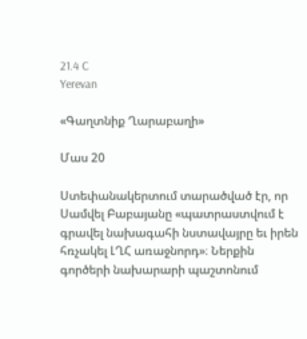21.4 C
Yerevan

«Գաղտնիք Ղարաբաղի»

Մաս 20

Ստեփանակերտում տարածված էր, որ Սամվել Բաբայանը «պատրաստվում է գրավել նախագահի նստավայրը եւ իրեն հռչակել ԼՂՀ առաջնորդ»։ Ներքին գործերի նախարարի պաշտոնում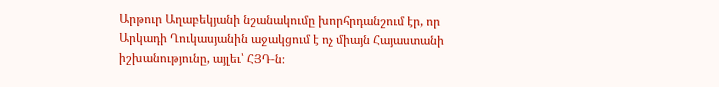Արթուր Աղաբեկյանի նշանակումը խորհրդանշում էր, որ Արկադի Ղուկասյանին աջակցում է ոչ միայն Հայաստանի իշխանությունը, այլեւ՝ ՀՅԴ‑ն։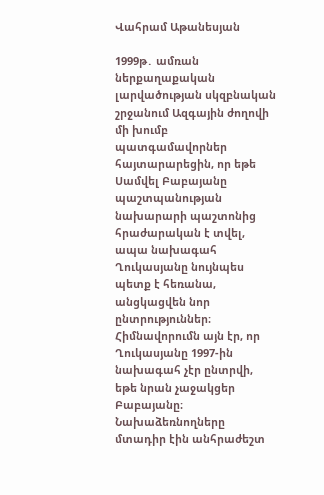Վահրամ Աթանեսյան

1999թ․ ամռան ներքաղաքական լարվածության սկզբնական շրջանում Ազգային ժողովի մի խումբ պատգամավորներ հայտարարեցին, որ եթե Սամվել Բաբայանը պաշտպանության նախարարի պաշտոնից հրաժարական է տվել, ապա նախագահ Ղուկասյանը նույնպես պետք է հեռանա, անցկացվեն նոր ընտրություններ։ Հիմնավորումն այն էր, որ Ղուկասյանը 1997-ին նախագահ չէր ընտրվի, եթե նրան չաջակցեր Բաբայանը։ Նախաձեռնողները մտադիր էին անհրաժեշտ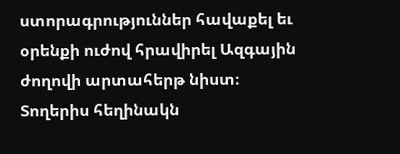ստորագրություններ հավաքել եւ օրենքի ուժով հրավիրել Ազգային ժողովի արտահերթ նիստ։
Տողերիս հեղինակն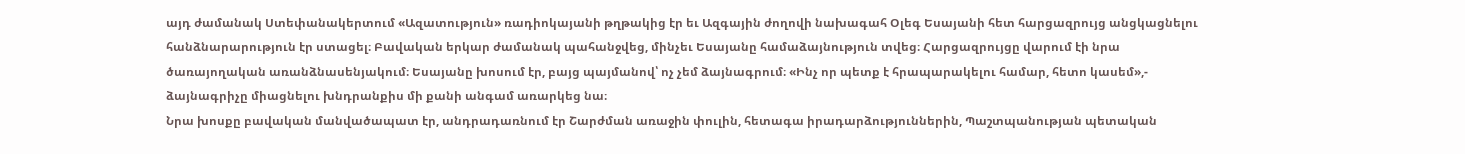այդ ժամանակ Ստեփանակերտում «Ազատություն» ռադիոկայանի թղթակից էր եւ Ազգային ժողովի նախագահ Օլեգ Եսայանի հետ հարցազրույց անցկացնելու հանձնարարություն էր ստացել։ Բավական երկար ժամանակ պահանջվեց, մինչեւ Եսայանը համաձայնություն տվեց։ Հարցազրույցը վարում էի նրա ծառայողական առանձնասենյակում։ Եսայանը խոսում էր, բայց պայմանով՝ ոչ չեմ ձայնագրում։ «Ինչ որ պետք է հրապարակելու համար, հետո կասեմ»,- ձայնագրիչը միացնելու խնդրանքիս մի քանի անգամ առարկեց նա։
Նրա խոսքը բավական մանվածապատ էր, անդրադառնում էր Շարժման առաջին փուլին, հետագա իրադարձություններին, Պաշտպանության պետական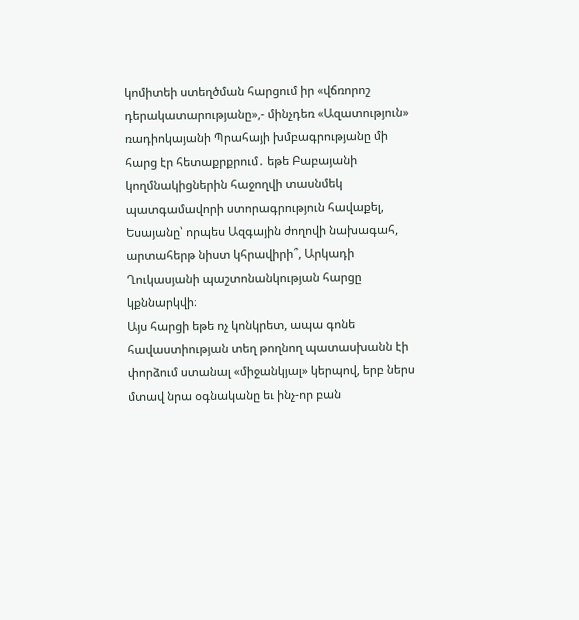կոմիտեի ստեղծման հարցում իր «վճռորոշ դերակատարությանը»,- մինչդեռ «Ազատություն» ռադիոկայանի Պրահայի խմբագրությանը մի հարց էր հետաքրքրում․ եթե Բաբայանի կողմնակիցներին հաջողվի տասնմեկ պատգամավորի ստորագրություն հավաքել, Եսայանը՝ որպես Ազգային ժողովի նախագահ, արտահերթ նիստ կհրավիրի՞, Արկադի Ղուկասյանի պաշտոնանկության հարցը կքննարկվի։
Այս հարցի եթե ոչ կոնկրետ, ապա գոնե հավաստիության տեղ թողնող պատասխանն էի փորձում ստանալ «միջանկյալ» կերպով, երբ ներս մտավ նրա օգնականը եւ ինչ-որ բան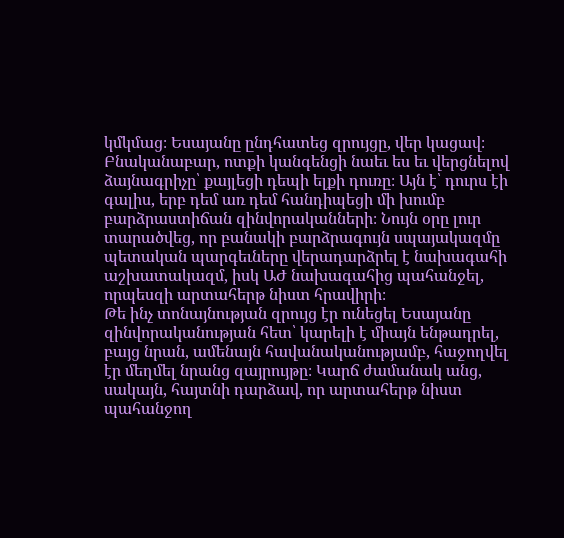կմկմաց։ Եսայանը ընդհատեց զրույցը, վեր կացավ։ Բնականաբար, ոտքի կանգենցի նաեւ ես եւ վերցնելով ձայնագրիչը՝ քայլեցի դեպի ելքի դուռը։ Այն է՝ դուրս էի գալիս, երբ դեմ առ դեմ հանդիպեցի մի խումբ բարձրաստիճան զինվորականների։ Նույն օրը լուր տարածվեց, որ բանակի բարձրագույն սպայակազմը պետական պարգեւները վերադարձրել է նախագահի աշխատակազմ, իսկ ԱԺ նախագահից պահանջել, որպեսզի արտահերթ նիստ հրավիրի։
Թե ինչ տոնայնության զրույց էր ունեցել Եսայանը զինվորականության հետ՝ կարելի է միայն ենթադրել, բայց նրան, ամենայն հավանականությամբ, հաջողվել էր մեղմել նրանց զայրույթը։ Կարճ ժամանակ անց, սակայն, հայտնի դարձավ, որ արտահերթ նիստ պահանջող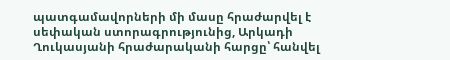պատգամավորների մի մասը հրաժարվել է սեփական ստորագրությունից, Արկադի Ղուկասյանի հրաժարականի հարցը՝ հանվել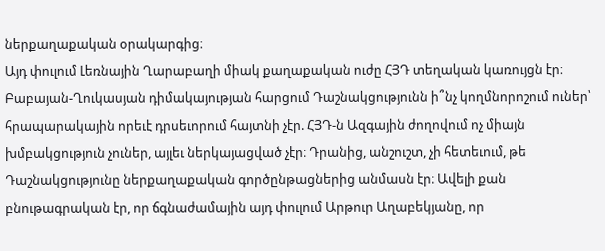ներքաղաքական օրակարգից։
Այդ փուլում Լեռնային Ղարաբաղի միակ քաղաքական ուժը ՀՅԴ տեղական կառույցն էր։ Բաբայան-Ղուկասյան դիմակայության հարցում Դաշնակցությունն ի՞նչ կողմնորոշում ուներ՝ հրապարակային որեւէ դրսեւորում հայտնի չէր. ՀՅԴ‑ն Ազգային ժողովում ոչ միայն խմբակցություն չուներ, այլեւ ներկայացված չէր։ Դրանից, անշուշտ, չի հետեւում, թե Դաշնակցությունը ներքաղաքական գործընթացներից անմասն էր։ Ավելի քան բնութագրական էր, որ ճգնաժամային այդ փուլում Արթուր Աղաբեկյանը, որ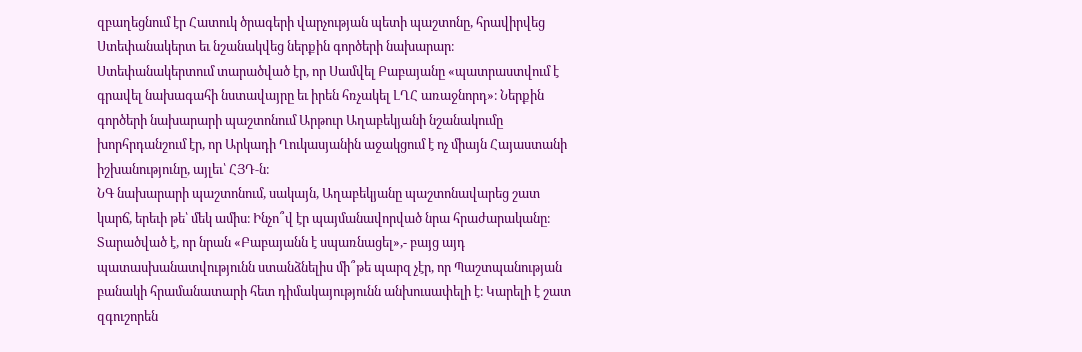զբաղեցնում էր Հատուկ ծրագերի վարչության պետի պաշտոնը, հրավիրվեց Ստեփանակերտ եւ նշանակվեց ներքին գործերի նախարար։
Ստեփանակերտում տարածված էր, որ Սամվել Բաբայանը «պատրաստվում է գրավել նախագահի նստավայրը եւ իրեն հռչակել ԼՂՀ առաջնորդ»։ Ներքին գործերի նախարարի պաշտոնում Արթուր Աղաբեկյանի նշանակումը խորհրդանշում էր, որ Արկադի Ղուկասյանին աջակցում է ոչ միայն Հայաստանի իշխանությունը, այլեւ՝ ՀՅԴ‑ն։
ՆԳ նախարարի պաշտոնում, սակայն, Աղաբեկյանը պաշտոնավարեց շատ կարճ, երեւի թե՝ մեկ ամիս։ Ինչո՞վ էր պայմանավորված նրա հրաժարականը։ Տարածված է, որ նրան «Բաբայանն է սպառնացել»,- բայց այդ պատասխանատվությունն ստանձնելիս մի՞թե պարզ չէր, որ Պաշտպանության բանակի հրամանատարի հետ դիմակայությունն անխուսափելի է։ Կարելի է շատ զգուշորեն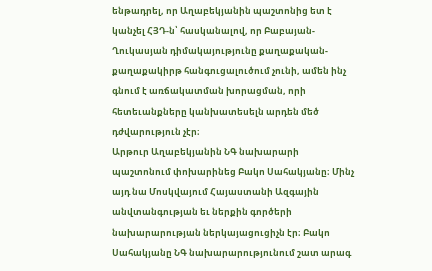ենթադրել, որ Աղաբեկյանին պաշտոնից ետ է կանչել ՀՅԴ‑ն՝ հասկանալով, որ Բաբայան-Ղուկասյան դիմակայությունը քաղաքական-քաղաքակիրթ հանգուցալուծում չունի, ամեն ինչ գնում է առճակատման խորացման, որի հետեւանքները կանխատեսելն արդեն մեծ դժվարություն չէր։
Արթուր Աղաբեկյանին ՆԳ նախարարի պաշտոնում փոխարինեց Բակո Սահակյանը։ Մինչ այդ նա Մոսկվայում Հայաստանի Ազգային անվտանգության եւ ներքին գործերի նախարարության ներկայացուցիչն էր։ Բակո Սահակյանը ՆԳ նախարարությունում շատ արագ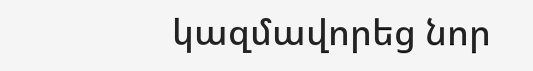կազմավորեց նոր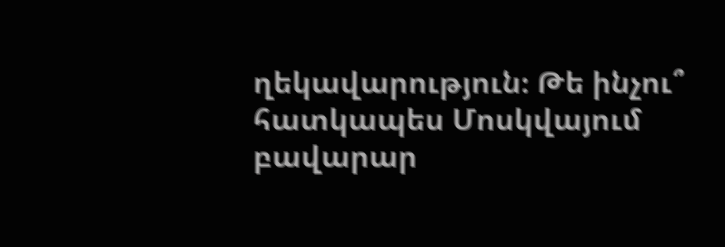ղեկավարություն։ Թե ինչու՞ հատկապես Մոսկվայում բավարար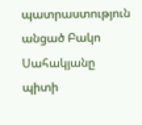պատրաստություն անցած Բակո Սահակյանը պիտի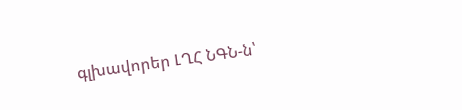գլխավորեր ԼՂՀ ՆԳՆ‑ն՝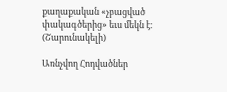քաղաքական «չբացված փակագծերից» եւս մեկն է։
(Շարունակելի)

Առնչվող Հոդվածներ